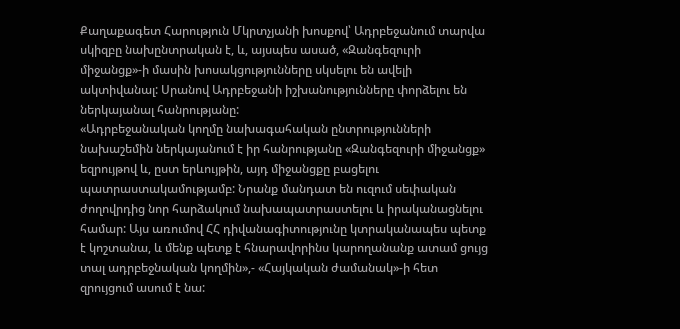Քաղաքագետ Հարություն Մկրտչյանի խոսքով՝ Ադրբեջանում տարվա սկիզբը նախընտրական է, և, այսպես ասած, «Զանգեզուրի միջանցք»-ի մասին խոսակցությունները սկսելու են ավելի ակտիվանալ: Սրանով Ադրբեջանի իշխանությունները փորձելու են ներկայանալ հանրությանը:
«Ադրբեջանական կողմը նախագահական ընտրությունների նախաշեմին ներկայանում է իր հանրությանը «Զանգեզուրի միջանցք» եզրույթով և, ըստ երևույթին, այդ միջանցքը բացելու պատրաստակամությամբ: Նրանք մանդատ են ուզում սեփական ժողովրդից նոր հարձակում նախապատրաստելու և իրականացնելու համար: Այս առումով ՀՀ դիվանագիտությունը կտրականապես պետք է կոշտանա, և մենք պետք է հնարավորինս կարողանանք ատամ ցույց տալ ադրբեջնական կողմին»,- «Հայկական ժամանակ»-ի հետ զրույցում ասում է նա: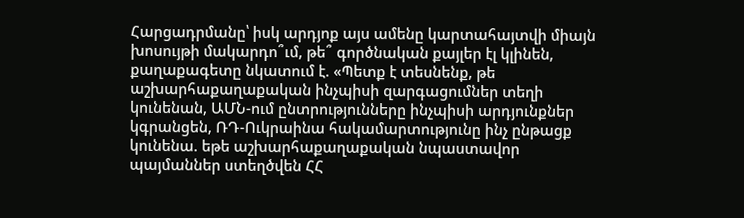Հարցադրմանը՝ իսկ արդյոք այս ամենը կարտահայտվի միայն խոսույթի մակարդո՞ւմ, թե՞ գործնական քայլեր էլ կլինեն, քաղաքագետը նկատում է. «Պետք է տեսնենք, թե աշխարհաքաղաքական ինչպիսի զարգացումներ տեղի կունենան, ԱՄՆ-ում ընտրությունները ինչպիսի արդյունքներ կգրանցեն, ՌԴ-Ուկրաինա հակամարտությունը ինչ ընթացք կունենա. եթե աշխարհաքաղաքական նպաստավոր պայմաններ ստեղծվեն ՀՀ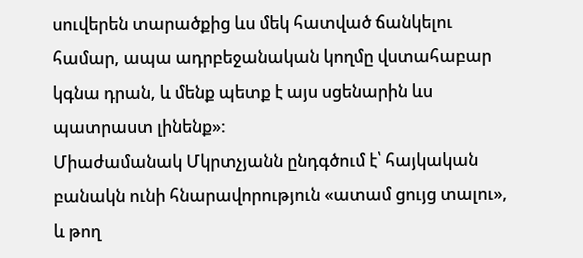սուվերեն տարածքից ևս մեկ հատված ճանկելու համար, ապա ադրբեջանական կողմը վստահաբար կգնա դրան, և մենք պետք է այս սցենարին ևս պատրաստ լինենք»:
Միաժամանակ Մկրտչյանն ընդգծում է՝ հայկական բանակն ունի հնարավորություն «ատամ ցույց տալու», և թող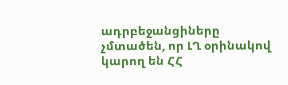ադրբեջանցիները չմտածեն, որ ԼՂ օրինակով կարող են ՀՀ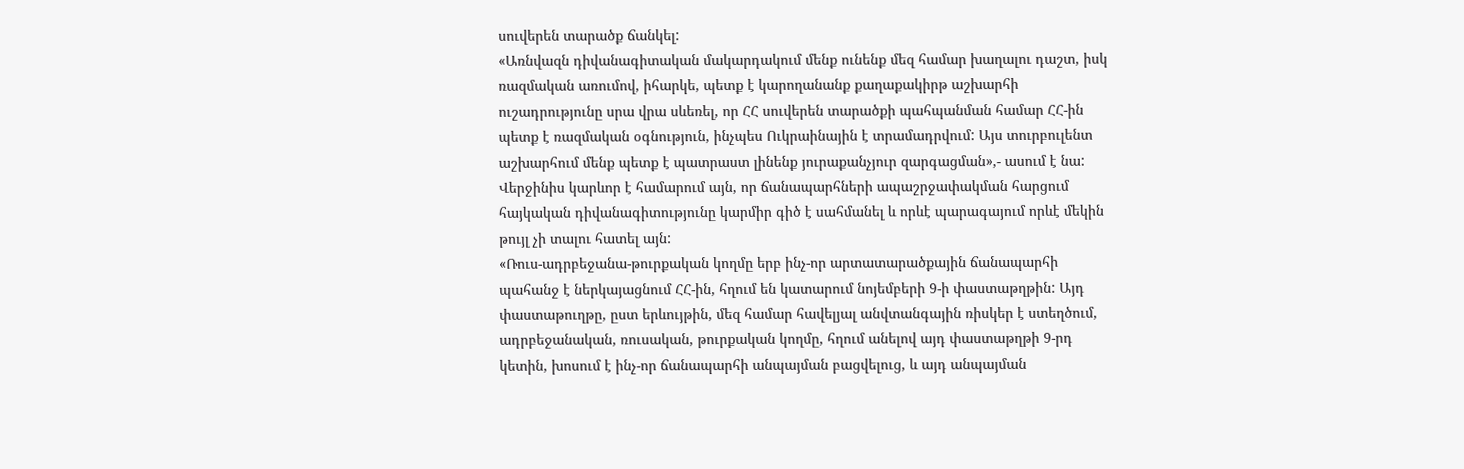սուվերեն տարածք ճանկել:
«Առնվազն դիվանագիտական մակարդակում մենք ունենք մեզ համար խաղալու դաշտ, իսկ ռազմական առումով, իհարկե, պետք է կարողանանք քաղաքակիրթ աշխարհի ուշադրությունը սրա վրա սևեռել, որ ՀՀ սուվերեն տարածքի պահպանման համար ՀՀ-ին պետք է ռազմական օգնություն, ինչպես Ուկրաինային է տրամադրվում: Այս տուրբուլենտ աշխարհում մենք պետք է պատրաստ լինենք յուրաքանչյուր զարգացման»,- ասում է նա:
Վերջինիս կարևոր է համարում այն, որ ճանապարհների ապաշրջափակման հարցում հայկական դիվանագիտությունը կարմիր գիծ է սահմանել և որևէ պարագայում որևէ մեկին թույլ չի տալու հատել այն:
«Ռուս-ադրբեջանա-թուրքական կողմը երբ ինչ-որ արտատարածքային ճանապարհի պահանջ է ներկայացնում ՀՀ-ին, հղում են կատարում նոյեմբերի 9-ի փաստաթղթին: Այդ փաստաթուղթը, ըստ երևույթին, մեզ համար հավելյալ անվտանգային ռիսկեր է ստեղծում, ադրբեջանական, ռուսական, թուրքական կողմը, հղում անելով այդ փաստաթղթի 9-րդ կետին, խոսում է ինչ-որ ճանապարհի անպայման բացվելուց, և այդ անպայման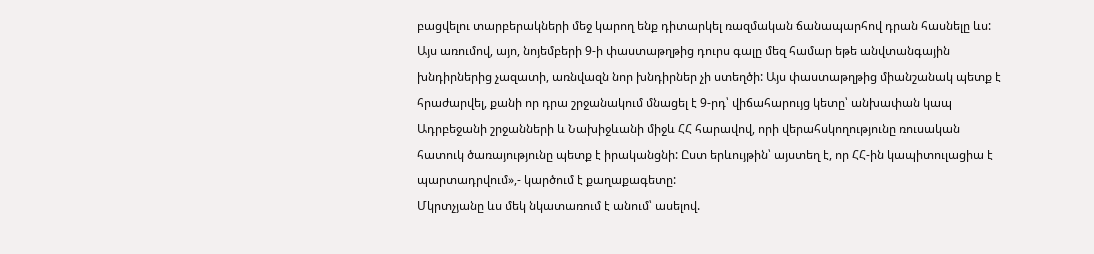բացվելու տարբերակների մեջ կարող ենք դիտարկել ռազմական ճանապարհով դրան հասնելը ևս: Այս առումով, այո, նոյեմբերի 9-ի փաստաթղթից դուրս գալը մեզ համար եթե անվտանգային խնդիրներից չազատի, առնվազն նոր խնդիրներ չի ստեղծի: Այս փաստաթղթից միանշանակ պետք է հրաժարվել, քանի որ դրա շրջանակում մնացել է 9-րդ՝ վիճահարույց կետը՝ անխափան կապ Ադրբեջանի շրջանների և Նախիջևանի միջև ՀՀ հարավով, որի վերահսկողությունը ռուսական հատուկ ծառայությունը պետք է իրականցնի: Ըստ երևույթին՝ այստեղ է, որ ՀՀ-ին կապիտուլացիա է պարտադրվում»,- կարծում է քաղաքագետը:
Մկրտչյանը ևս մեկ նկատառում է անում՝ ասելով.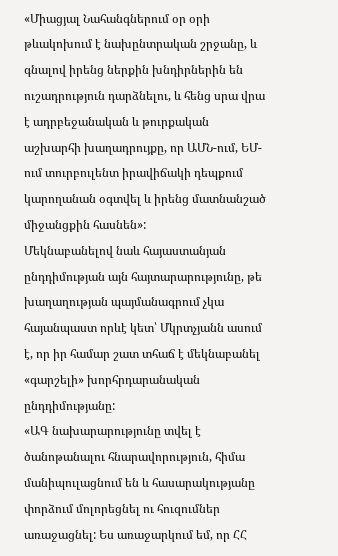«Միացյալ Նահանգներում օր օրի թևակոխում է նախընտրական շրջանը, և գնալով իրենց ներքին խնդիրներին են ուշադրություն դարձնելու, և հենց սրա վրա է ադրբեջանական և թուրքական աշխարհի խաղադրույքը, որ ԱՄՆ-ում, ԵՄ-ում տուրբուլենտ իրավիճակի դեպքում կարողանան օգտվել և իրենց մատնանշած միջանցքին հասնեն»:
Մեկնաբանելով նաև հայաստանյան ընդդիմության այն հայտարարությունը, թե խաղաղության պայմանագրում չկա հայանպաստ որևէ կետ՝ Մկրտչյանն ասում է, որ իր համար շատ տհաճ է մեկնաբանել «գարշելի» խորհրդարանական ընդդիմությանը:
«ԱԳ նախարարությունը տվել է ծանոթանալու հնարավորություն, հիմա մանիպուլացնում են և հասարակությանը փորձում մոլորեցնել ու հուզումներ առաջացնել: Ես առաջարկում եմ, որ ՀՀ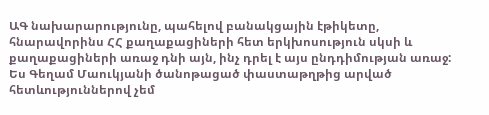ԱԳ նախարարությունը, պահելով բանակցային էթիկետը, հնարավորինս ՀՀ քաղաքացիների հետ երկխոսություն սկսի և քաղաքացիների առաջ դնի այն, ինչ դրել է այս ընդդիմության առաջ: Ես Գեղամ Մաուկյանի ծանոթացած փաստաթղթից արված հետևություններով չեմ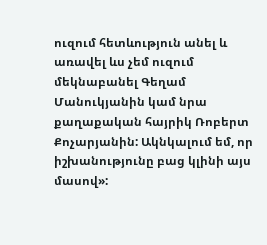ուզում հետևություն անել և առավել ևս չեմ ուզում մեկնաբանել Գեղամ Մանուկյանին կամ նրա քաղաքական հայրիկ Ռոբերտ Քոչարյանին: Ակնկալում եմ, որ իշխանությունը բաց կլինի այս մասով»: